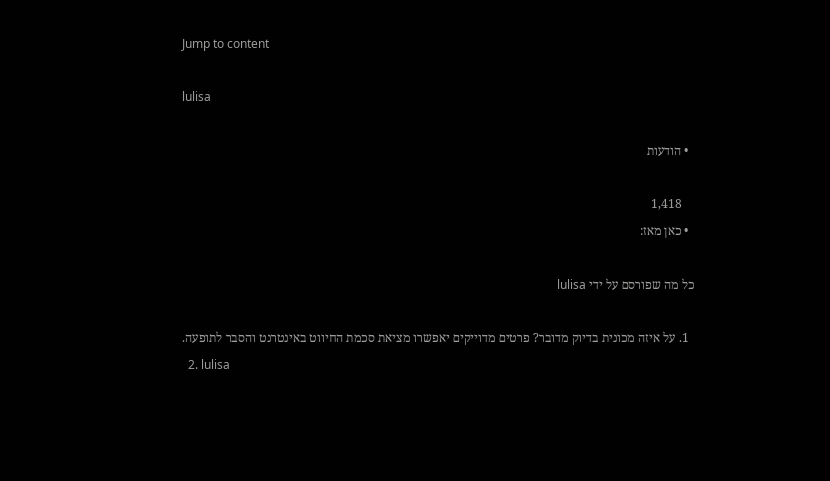Jump to content

lulisa

  • הודעות

    1,418
  • כאן מאז:

כל מה שפורסם על ידי lulisa

  1. על איזה מכונית בדיוק מדובר? פרטים מדוייקים יאפשרו מציאת סכמת החיווט באינטרנט והסבר לתופעה.
  2. lulisa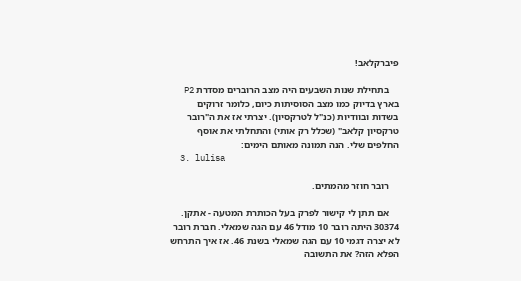פיברקלאב!

    בתחילת שנות השבעים היה מצב הרוברים מסדרת P2 בארץ בדיוק כמו מצב הסוסיתות כיום, כלומר זרוקים בשדות ובוודיות (כנ"ל לטרקסיון). יצרתי אז את ה"רובר טרקסיון קלאב" (שכלל רק אותי) והתחלתי את אוסף החלפים שלי. הנה תמונה מאותם הימים:
  3. lulisa

    רובר חוזר מהמתים.

    אם תתן לי קישור לפרק בעל הכותרת המטעה - אתקן. 30374 היתה רובר 10 מודל 46 עם הגה שמאלי. חברת רובר לא יצרה דגמי 10 עם הגה שמאלי בשנת 46. אז איך התרחש הפלא הזה? את התשובה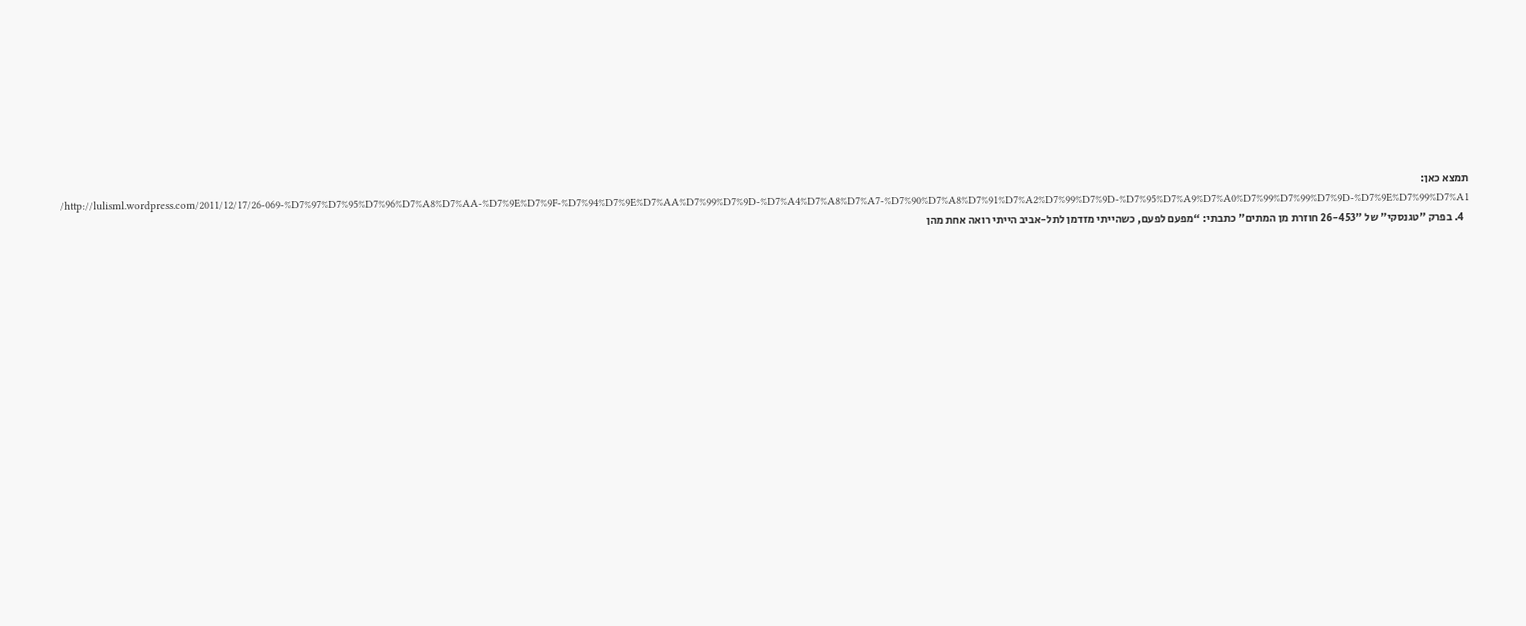תמצא כאן: http://lulisml.wordpress.com/2011/12/17/26-069-%D7%97%D7%95%D7%96%D7%A8%D7%AA-%D7%9E%D7%9F-%D7%94%D7%9E%D7%AA%D7%99%D7%9D-%D7%A4%D7%A8%D7%A7-%D7%90%D7%A8%D7%91%D7%A2%D7%99%D7%9D-%D7%95%D7%A9%D7%A0%D7%99%D7%99%D7%9D-%D7%9E%D7%99%D7%A1/
  4. בפרק "טגנסקי" של "26-453 חוזרת מן המתים" כתבתי: “מפעם לפעם, כשהייתי מזדמן לתל-אביב הייתי רואה אחת מהן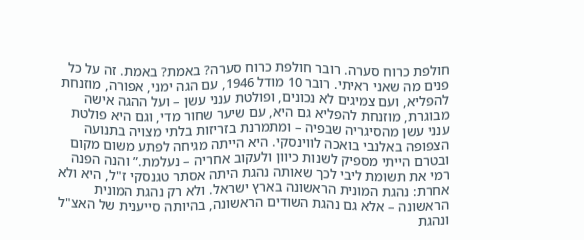חולפת כרוח סערה. רובר חולפת כרוח סערה? באמת? באמת. זה על כל פנים מה שאני ראיתי. רובר 10 מודל 1946, עם הגה ימני, אפורה, מוזנחת להפליא, ועם צמיגים לא נכונים, ופולטת ענני עשן – ועל ההגה אישה מבוגרת, מוזנחת להפליא גם היא, עם שיער שחור מדי, וגם היא פולטת ענני עשן מהסיגריה שבפיה – ומתמרנת בזריזות בלתי מצויה בתנועה הצפופה באלנבי בואכה לווינסקי. היא הייתה מגיחה לפתע משום מקום ובטרם הייתי מספיק לשנות כיוון ולעקוב אחריה – נעלמת.” והנה הפנה רמי את תשומת ליבי לכך שאותה נהגת היתה אסתר טגנסקי ז"ל, היא ולא אחרת: נהגת המונית הראשונה בארץ ישראל. ולא רק נהגת המונית הראשונה – אלא גם נהגת השודים הראשונה, בהיותה סייענית של האצ"ל ונהגת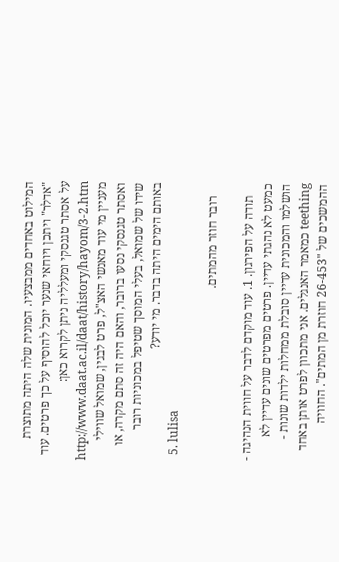המילוט באחדים ממבצעיו. המונית שלה היתה מתוצרת "אדלר" ויתכן ויוחאי שנער יוכל להוסיף על כך פרטים. עוד על אסתר טגנסקי ומעלליה ניתן לקרוא כאן: http://www.daat.ac.il/daat/history/hayom/3-2.htm מעניין מי עוד מאנשי האצ"ל, פרט לבגין, שמואל שווילי ואסתר טגנסקי נסעו ברובר, והאם היה זה סתם מקרה, או שידו של שמואל, בעלי המוסך שטיפל במכוניות רובר באותם הימים היתה בדבר. מי יודע?
  5. lulisa

    רובר חוזר מהמתים.

    תודה על הפירגון. 1. עוד מוקדם לדבר על חווית הנהיגה - כמעט לא נהגתי עדיין. פרטים מפרטים שונים עדיין לא הושלמו והמכונית עדיין סובלת ממחלות ילדות שונות - teething כמאמר האנגלים. אני מתכוון לפרט אותן באחד ההמשכים של "26-453 חוזרת מן המתים". החוויה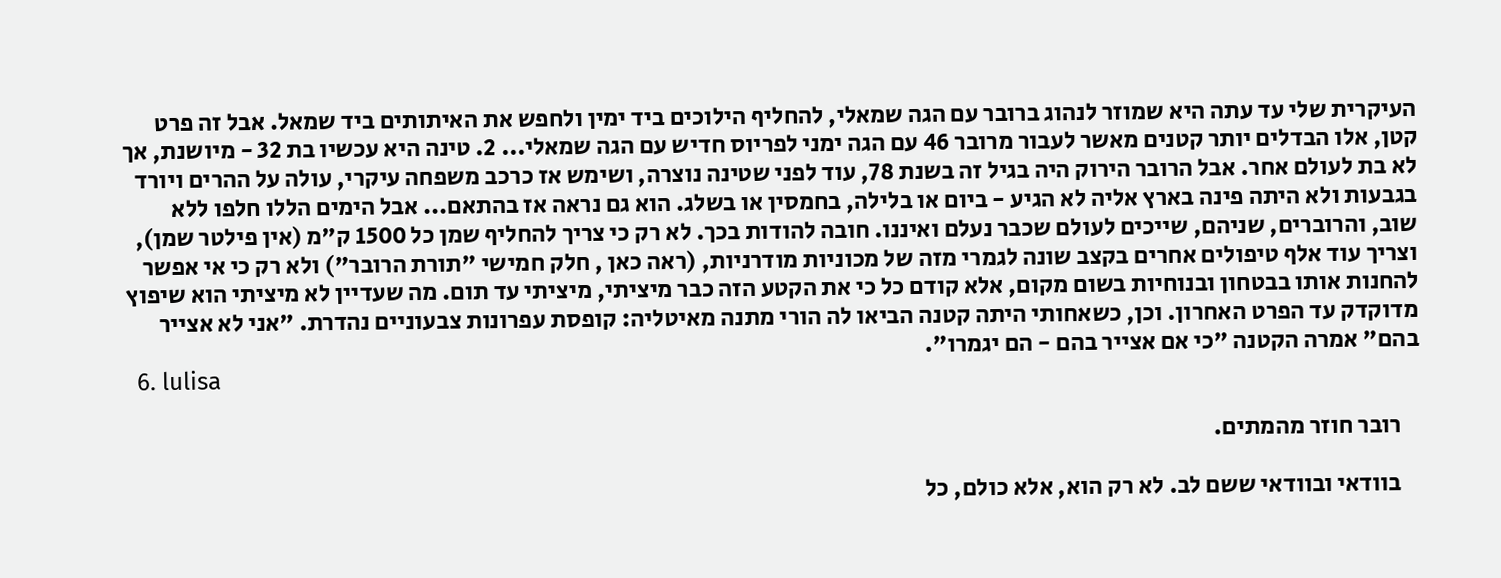העיקרית שלי עד עתה היא שמוזר לנהוג ברובר עם הגה שמאלי, להחליף הילוכים ביד ימין ולחפש את האיתותים ביד שמאל. אבל זה פרט קטן, אלו הבדלים יותר קטנים מאשר לעבור מרובר 46 עם הגה ימני לפריוס חדיש עם הגה שמאלי... 2. טינה היא עכשיו בת 32 - מיושנת, אך לא בת לעולם אחר. אבל הרובר הירוק היה בגיל זה בשנת 78, עוד לפני שטינה נוצרה, ושימש אז כרכב משפחה עיקרי, עולה על ההרים ויורד בגבעות ולא היתה פינה בארץ אליה לא הגיע - ביום או בלילה, בחמסין או בשלג. הוא גם נראה אז בהתאם... אבל הימים הללו חלפו ללא שוב, והרוברים, שניהם, שייכים לעולם שכבר נעלם ואיננו. חובה להודות בכך. לא רק כי צריך להחליף שמן כל 1500 ק"מ (אין פילטר שמן), וצריך עוד אלף טיפולים אחרים בקצב שונה לגמרי מזה של מכוניות מודרניות, (ראה כאן , חלק חמישי "תורת הרובר") ולא רק כי אי אפשר להחנות אותו בבטחון ובנוחיות בשום מקום, אלא קודם כל כי את הקטע הזה כבר מיציתי, מיציתי עד תום. מה שעדיין לא מיציתי הוא שיפוץ מדוקדק עד הפרט האחרון. וכן, כשאחותי היתה קטנה הביאו לה הורי מתנה מאיטליה: קופסת עפרונות צבעוניים נהדרת. "אני לא אצייר בהם" אמרה הקטנה "כי אם אצייר בהם - הם יגמרו".
  6. lulisa

    רובר חוזר מהמתים.

    בוודאי ובוודאי ששם לב. לא רק הוא, אלא כולם, כל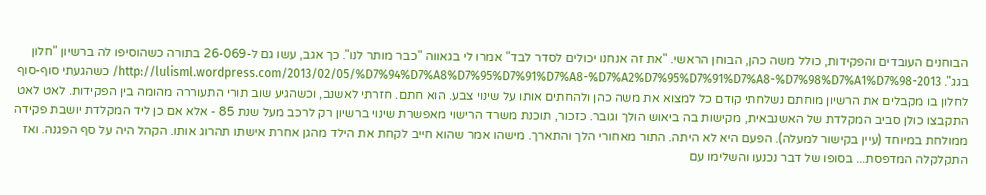הבוחנים העובדים והפקידות, כולל משה כהן, הבוחן הראשי. "את זה אנחנו יכולים לסדר לבד" אמרו לי בגאווה "כבר מותר לנו". כך אגב, עשו גם ל-26-069 בתורה כשהוסיפו לה ברשיון "חלון בגג". http://lulisml.wordpress.com/2013/02/05/%D7%94%D7%A8%D7%95%D7%91%D7%A8-%D7%A2%D7%95%D7%91%D7%A8-%D7%98%D7%A1%D7%98-2013/ כשהגעתי סוף-סוף לחלון בו מקבלים את הרשיון מוחתם נשלחתי קודם כל למצוא את משה כהן ולהחתים אותו על שינוי צבע. הוא חתם. חזרתי לאשנב, וכשהגיע שוב תורי התעוררה מהומה בין הפקידות. לאט לאט התקבצו כולן סביב המקלדת של האשנבאית, מקישות בה ביאוש הולך וגובר. כזכור, תוכנת משרד הרישוי מאפשרת שינוי ברשיון רק לרכב מעל שנת 85 - אלא אם כן ליד המקלדת יושבת פקידה ממולחת במיוחד (עיין בקישור למעלה). הפעם היא לא היתה. התור מאחורי הלך והתארך. מישהו אמר שהוא חייב לקחת את הילד מהגן אחרת אישתו תהרוג אותו. הקהל היה על סף הפגנה. ואז התקלקלה המדפסת... בסופו של דבר נכנעו והשלימו עם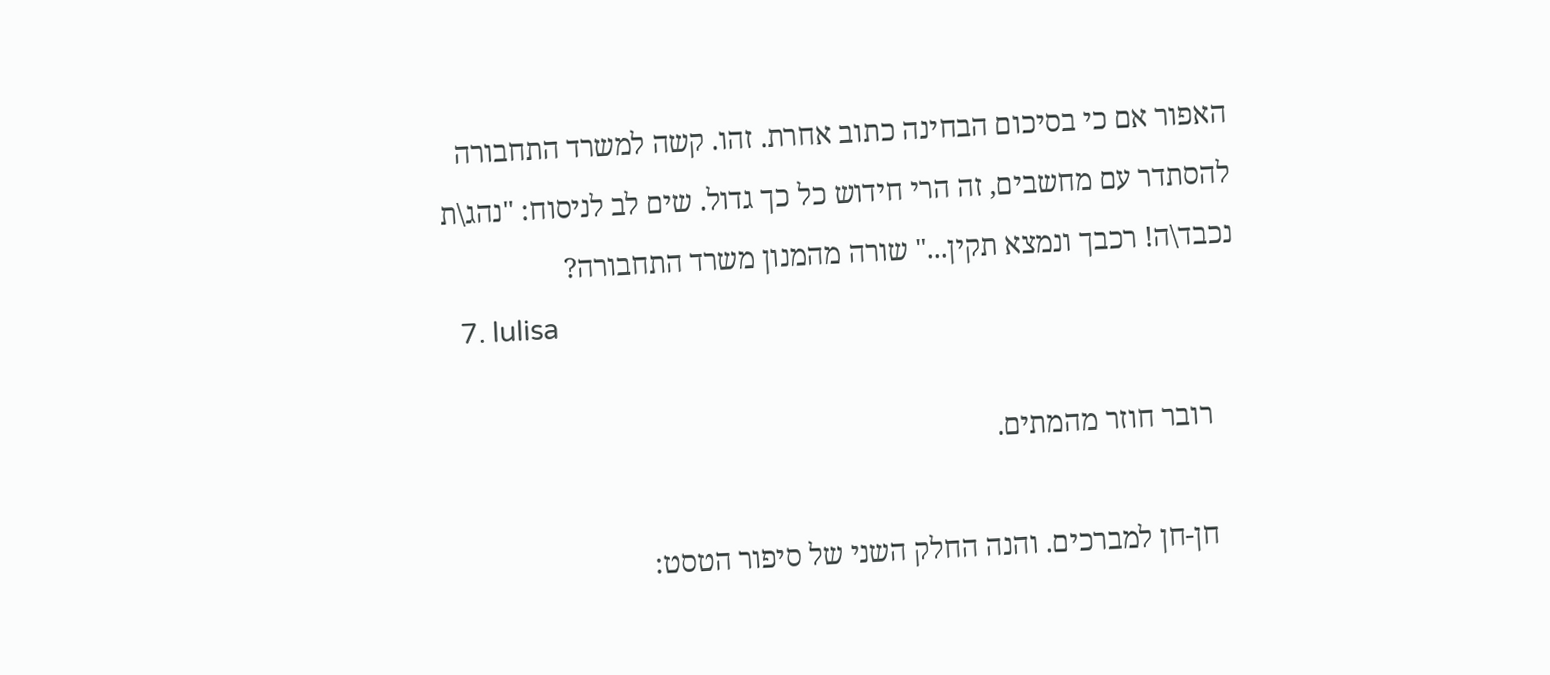האפור אם כי בסיכום הבחינה כתוב אחרת. זהו. קשה למשרד התחבורה להסתדר עם מחשבים, זה הרי חידוש כל כך גדול. שים לב לניסוח: "נהג\ת נכבד\ה! רכבך ונמצא תקין..." שורה מהמנון משרד התחבורה?
  7. lulisa

    רובר חוזר מהמתים.

    חן-חן למברכים. והנה החלק השני של סיפור הטסט: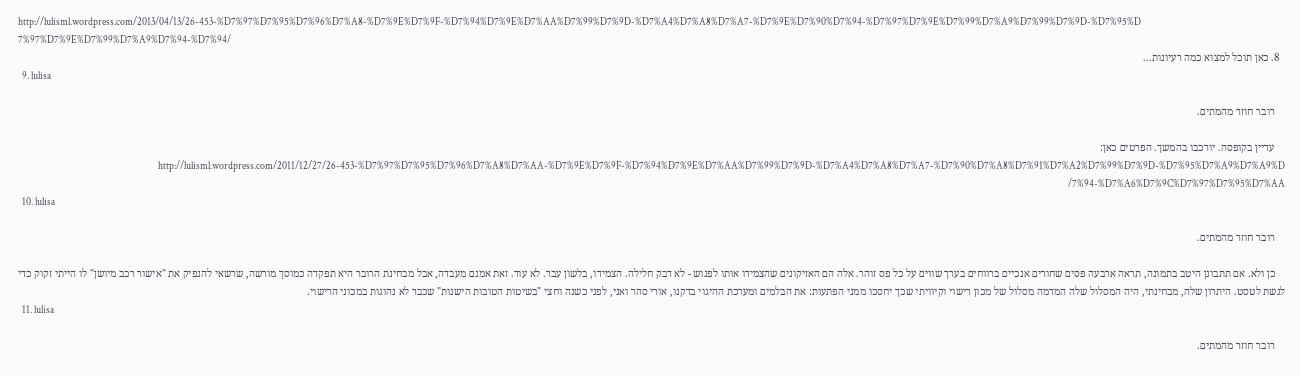http://lulisml.wordpress.com/2013/04/13/26-453-%D7%97%D7%95%D7%96%D7%A8-%D7%9E%D7%9F-%D7%94%D7%9E%D7%AA%D7%99%D7%9D-%D7%A4%D7%A8%D7%A7-%D7%9E%D7%90%D7%94-%D7%97%D7%9E%D7%99%D7%A9%D7%99%D7%9D-%D7%95%D7%97%D7%9E%D7%99%D7%A9%D7%94-%D7%94/
  8. כאן תוכל למצוא כמה רעיונות...
  9. lulisa

    רובר חוזר מהמתים.

    עדיין בקופסה. יורכבו בהמשך. הפרטים כאן: http://lulisml.wordpress.com/2011/12/27/26-453-%D7%97%D7%95%D7%96%D7%A8%D7%AA-%D7%9E%D7%9F-%D7%94%D7%9E%D7%AA%D7%99%D7%9D-%D7%A4%D7%A8%D7%A7-%D7%90%D7%A8%D7%91%D7%A2%D7%99%D7%9D-%D7%95%D7%A9%D7%A9%D7%94-%D7%A6%D7%9C%D7%97%D7%95%D7%AA/
  10. lulisa

    רובר חוזר מהמתים.

    כן ולא. אם תתבונן היטב בתמונה, תראה ארבעה פסים שחורים אנכיים ברווחים בערך שווים על כל פס זוהר. אלה הם האזיקונים שהצמידו אותו לפגוש - לא דבק חלילה. הצמידו, בלשון עבר. לא עוד. זאת אמנם מעבדה, אבל מבחינת הרובר היא תפקדה כמוסך מורשה, שרשאי להנפיק את "אישור רכב מיושן" לו הייתי זקוק כדי לגשת לטסט. היתרון שלה, מבחינתי, היה המסלול שלה המדמה מסלול של מכון רישוי וקיוויתי שכך יחסכו ממני הפתעות: את הבלמים ומערכת ההיגוי בדקנו, אורי סהר ואני, לפני כשנה וחצי "בשיטות הטובות הישנות" שכבר לא נהוגות במכוני הרישוי.
  11. lulisa

    רובר חוזר מהמתים.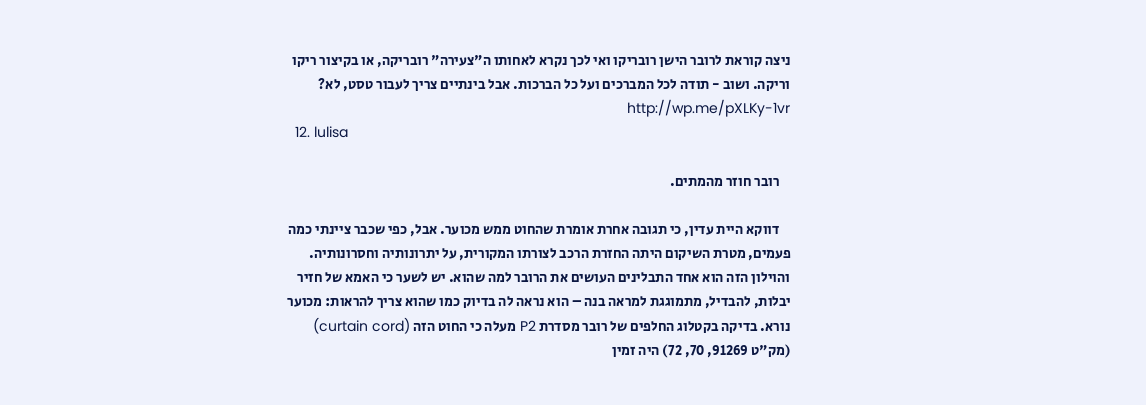ניצה קוראת לרובר הישן רובריקו ואי לכך נקרא לאחותו ה"צעירה" רובריקה, או בקיצור ריקו וריקה. ושוב - תודה לכל המברכים ועל כל הברכות. אבל בינתיים צריך לעבור טסט, לא? http://wp.me/pXLKy-1vr
  12. lulisa

    רובר חוזר מהמתים.

    דווקא היית עדין, כי תגובה אחרת אומרת שהחוט ממש מכוער. אבל, כפי שכבר ציינתי כמה פעמים, מטרת השיקום היתה החזרת הרכב לצורתו המקורית, על יתרונותיה וחסרונותיה. והוילון הזה הוא אחד התבלינים העושים את הרובר למה שהוא. יש לשער כי האמא של חזיר יבלות, להבדיל, מתמוגגת למראה בנה – הוא נראה לה בדיוק כמו שהוא צריך להראות: מכוער נורא. בדיקה בקטלוג החלפים של רובר מסדרת P2 מעלה כי החוט הזה (curtain cord) (מק"ט 91269, 70, 72) היה זמין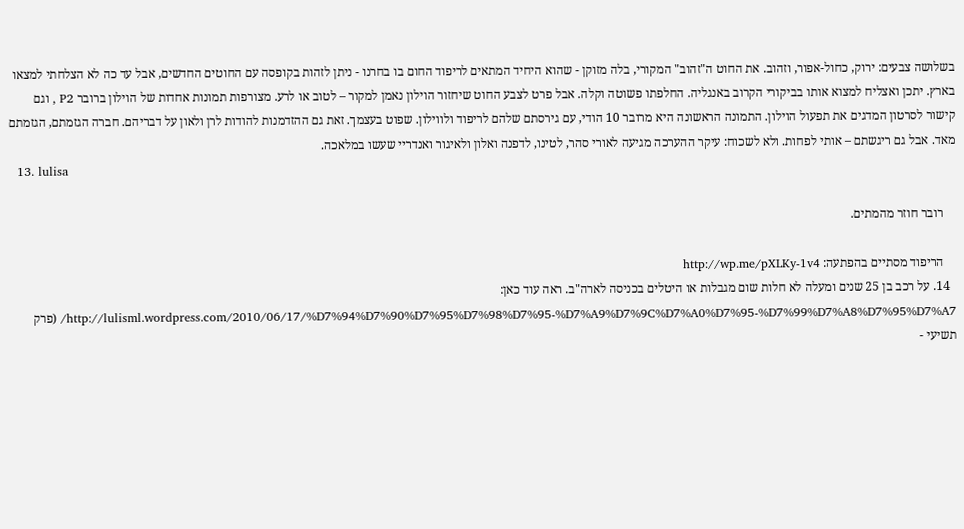בשלושה צבעים: ירוק, כחול-אפור, וזהוב. את החוט ה"זהוב" המקורי, בלה מזוקן - שהוא היחיד המתאים לריפוד החום בו בחרנו - ניתן לזהות בקופסה עם החוטים החדשים, אבל עד כה לא הצלחתי למצאו בארץ. יתכן ואצליח למצוא אותו בביקורי הקרוב באנגליה. החלפתו פשוטה וקלה. אבל פרט לצבע החוט שיחזור הוילון נאמן למקור – לטוב או לרע. מצורפות תמונות אחדות של הוילון ברובר P2 , וגם קישור לסרטון המדגים את תפעול הוילון. התמונה הראשונה היא מרובר 10 הודי, עם גירסתם שלהם לריפוד ולווילון. שפוט בעצמך. זאת גם ההזדמנות להודות לרן ולאון על דבריהם. חברה הגזמתם, הגזמתם מאד. אבל גם ריגשתם – אותי לפחות. ולא לשכוח: עיקר ההערכה מגיעה לאורי סהר, לטינו, לדפנה ואלון ולאיגור ואנדריי שעשו במלאכה.
  13. lulisa

    רובר חוזר מהמתים.

    הריפוד מסתיים בהפתעה: http://wp.me/pXLKy-1v4
  14. על רכב בן 25 שנים ומעלה לא חלות שום מגבלות או היטלים בכניסה לארה"ב. ראה עוד כאן: http://lulisml.wordpress.com/2010/06/17/%D7%94%D7%90%D7%95%D7%98%D7%95-%D7%A9%D7%9C%D7%A0%D7%95-%D7%99%D7%A8%D7%95%D7%A7/ (פרק תשיעי -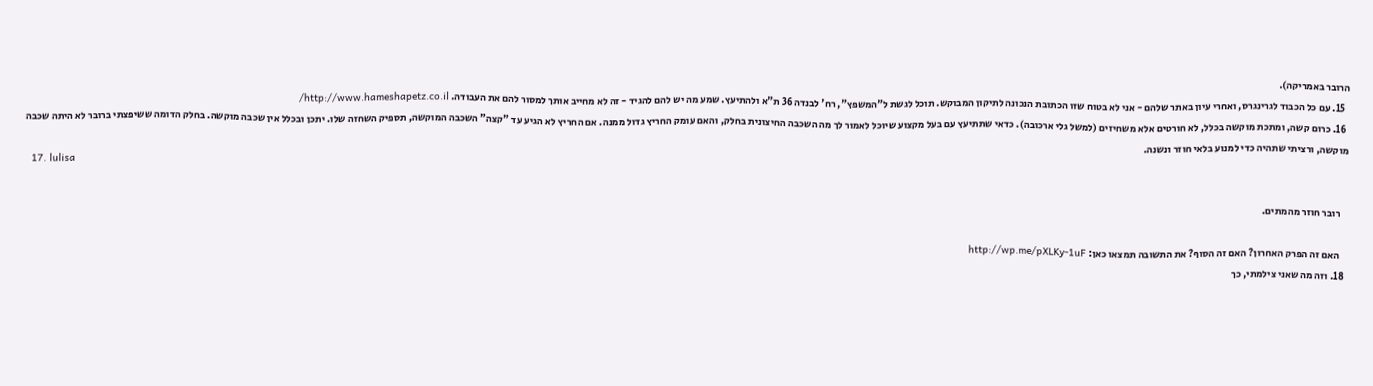הרובר באמריקה).
  15. עם כל הכבוד לגרינגרס, ואחרי עיון באתר שלהם - אני לא בטוח שזו הכתובת הנכונה לתיקון המבוקש. תוכל לגשת ל"המשפץ", רח' לבנדה 36 ת"א ולהתיעץ. שמע מה יש להם להגיד - זה לא מחייב אותך למסור להם את העבודה. http://www.hameshapetz.co.il/
  16. כרום קשה, ומתכת מוקשה בכלל, לא חורטים אלא משחיזים (למשל גלי ארכובה). כדאי שתתיעץ עם בעל מקצוע שיוכל לאמור לך מה השכבה החיצונית בחלק, והאם עומק החריץ גדול ממנה. אם החריץ לא הגיע עד "קצה" השכבה המוקשה, תספיק השחזה שלו. יתכן ובכלל אין שכבה מוקשה. בחלק הדומה ששיפצתי ברובר לא היתה שכבה מוקשה, ורציתי שתהיה כדי למנוע בלאי חוזר ונשנה.
  17. lulisa

    רובר חוזר מהמתים.

    האם זה הפרק האחרון? האם זה הסוף? את התשובה תמצאו כאן: http://wp.me/pXLKy-1uF
  18. וזה מה שאני צילמתי, כך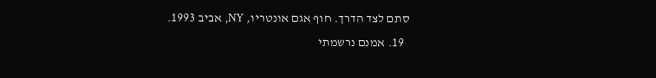סתם לצד הדרך. חוף אגם אונטריו, NY, אביב 1993.
  19. אמנם נרשמתי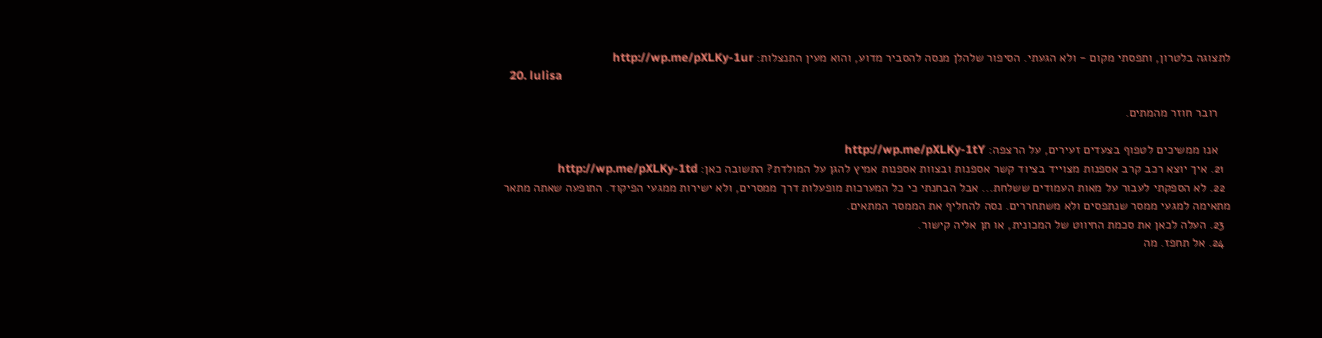לתצוגה בלטרון, ותפסתי מקום - ולא הגעתי. הסיפור שלהלן מנסה להסביר מדוע, והוא מעין התנצלות: http://wp.me/pXLKy-1ur
  20. lulisa

    רובר חוזר מהמתים.

    אנו ממשיכים לטפוף בצעדים זעירים, על הרצפה: http://wp.me/pXLKy-1tY
  21. איך יוצא רכב קרב אספנות מצוייד בציוד קשר אספנות ובצוות אספנות אמיץ להגן על המולדת? התשובה כאן: http://wp.me/pXLKy-1td
  22. לא הספקתי לעבור על מאות העמודים ששלחת... אבל הבחנתי כי כל המערכות מופעלות דרך ממסרים, ולא ישירות ממגעי הפיקוד. התופעה שאתה מתאר מתאימה למגעי ממסר שנתפסים ולא משתחררים. נסה להחליף את הממסר המתאים.
  23. העלה לכאן את סכמת החיווט של המכונית, או תן אליה קישור.
  24. אל תחפז. מה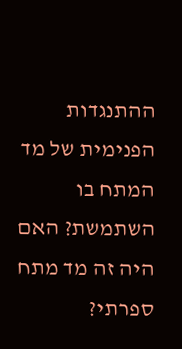ההתנגדות הפנימית של מד המתח בו השתמשת? האם היה זה מד מתח ספרתי?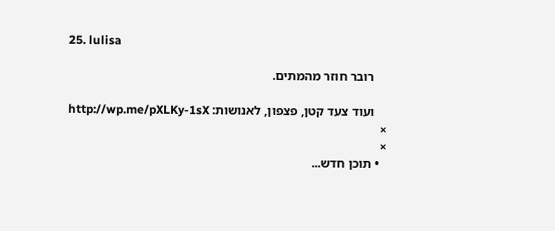25. lulisa

    רובר חוזר מהמתים.

    ועוד צעד קטן, פצפון, לאנושות: http://wp.me/pXLKy-1sX
×
×
  • תוכן חדש...